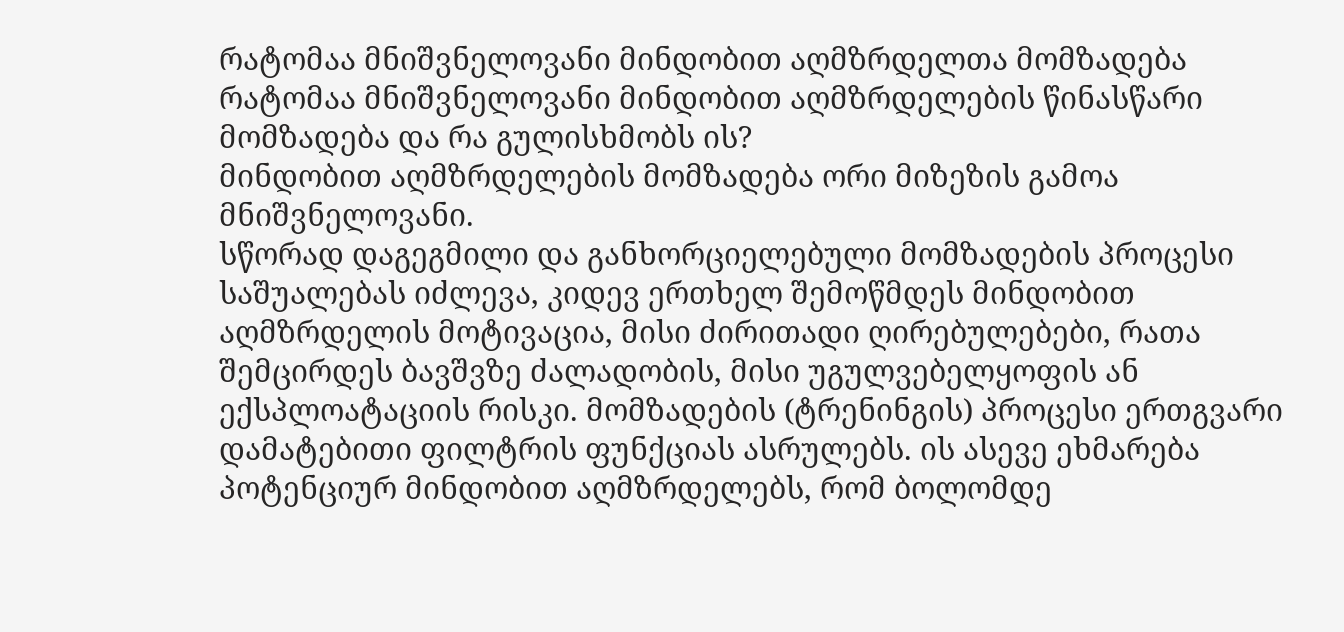რატომაა მნიშვნელოვანი მინდობით აღმზრდელთა მომზადება
რატომაა მნიშვნელოვანი მინდობით აღმზრდელების წინასწარი მომზადება და რა გულისხმობს ის?
მინდობით აღმზრდელების მომზადება ორი მიზეზის გამოა მნიშვნელოვანი.
სწორად დაგეგმილი და განხორციელებული მომზადების პროცესი საშუალებას იძლევა, კიდევ ერთხელ შემოწმდეს მინდობით აღმზრდელის მოტივაცია, მისი ძირითადი ღირებულებები, რათა შემცირდეს ბავშვზე ძალადობის, მისი უგულვებელყოფის ან ექსპლოატაციის რისკი. მომზადების (ტრენინგის) პროცესი ერთგვარი დამატებითი ფილტრის ფუნქციას ასრულებს. ის ასევე ეხმარება პოტენციურ მინდობით აღმზრდელებს, რომ ბოლომდე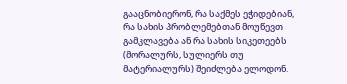გააცნობიერონ, რა საქმეს ეჭიდებიან, რა სახის პრობლემებთან მოუწევთ გამკლავება ან რა სახის სიკეთეებს (მორალურს, სულიერს თუ მატერიალურს) შეიძლება ელოდონ.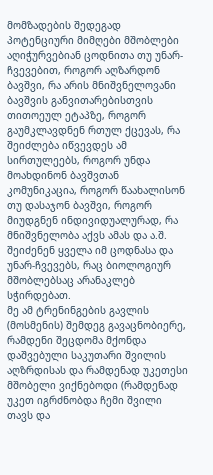მომზადების შედეგად პოტენციური მიმღები მშობლები აღიჭურვებიან ცოდნითა თუ უნარ-ჩვევებით, როგორ აღზარდონ ბავშვი, რა არის მნიშვნელოვანი ბავშვის განვითარებისთვის თითოეულ ეტაპზე, როგორ გაუმკლავდნენ რთულ ქცევას, რა შეიძლება იწვევდეს ამ სირთულეებს, როგორ უნდა მოახდინონ ბავშვთან კომუნიკაცია, როგორ წაახალისონ თუ დასაჯონ ბავშვი, როგორ მიუდგნენ ინდივიდუალურად, რა მნიშვნელობა აქვს ამას და ა.შ. შეიძენენ ყველა იმ ცოდნასა და უნარ-ჩვევებს, რაც ბიოლოგიურ მშობლებსაც არანაკლებ სჭირდებათ.
მე ამ ტრენინგების გავლის (მოსმენის) შემდეგ გავაცნობიერე, რამდენი შეცდომა მქონდა დაშვებული საკუთარი შვილის აღზრდისას და რამდენად უკეთესი მშობელი ვიქნებოდი (რამდენად უკეთ იგრძნობდა ჩემი შვილი თავს და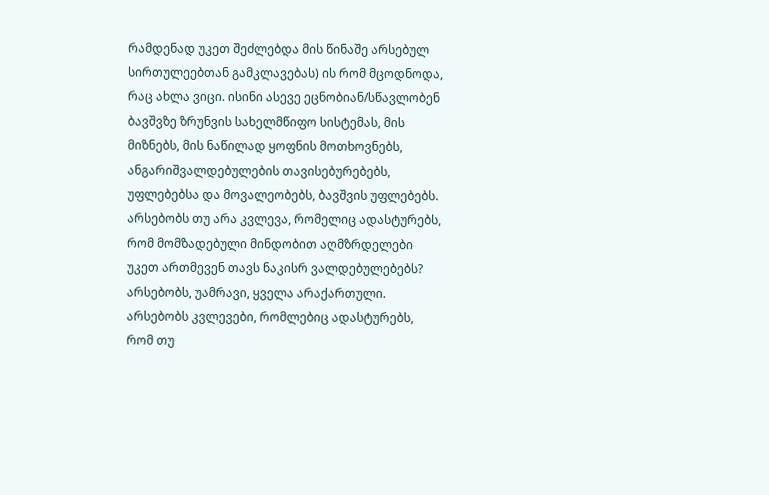რამდენად უკეთ შეძლებდა მის წინაშე არსებულ სირთულეებთან გამკლავებას) ის რომ მცოდნოდა, რაც ახლა ვიცი. ისინი ასევე ეცნობიან/სწავლობენ ბავშვზე ზრუნვის სახელმწიფო სისტემას, მის მიზნებს, მის ნაწილად ყოფნის მოთხოვნებს, ანგარიშვალდებულების თავისებურებებს, უფლებებსა და მოვალეობებს, ბავშვის უფლებებს.
არსებობს თუ არა კვლევა, რომელიც ადასტურებს, რომ მომზადებული მინდობით აღმზრდელები უკეთ ართმევენ თავს ნაკისრ ვალდებულებებს?
არსებობს, უამრავი, ყველა არაქართული. არსებობს კვლევები, რომლებიც ადასტურებს, რომ თუ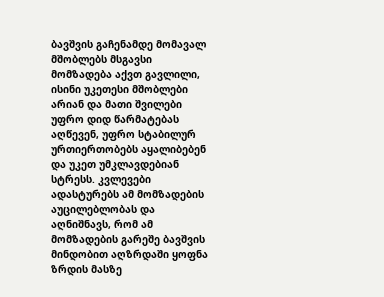ბავშვის გაჩენამდე მომავალ მშობლებს მსგავსი მომზადება აქვთ გავლილი, ისინი უკეთესი მშობლები არიან და მათი შვილები უფრო დიდ წარმატებას აღწევენ, უფრო სტაბილურ ურთიერთობებს აყალიბებენ და უკეთ უმკლავდებიან სტრესს. კვლევები ადასტურებს ამ მომზადების აუცილებლობას და აღნიშნავს, რომ ამ მომზადების გარეშე ბავშვის მინდობით აღზრდაში ყოფნა ზრდის მასზე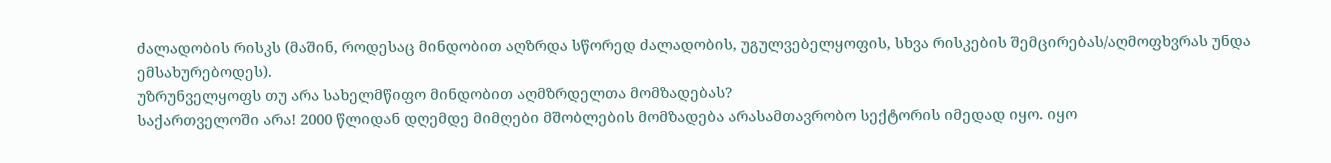ძალადობის რისკს (მაშინ, როდესაც მინდობით აღზრდა სწორედ ძალადობის, უგულვებელყოფის, სხვა რისკების შემცირებას/აღმოფხვრას უნდა ემსახურებოდეს).
უზრუნველყოფს თუ არა სახელმწიფო მინდობით აღმზრდელთა მომზადებას?
საქართველოში არა! 2000 წლიდან დღემდე მიმღები მშობლების მომზადება არასამთავრობო სექტორის იმედად იყო. იყო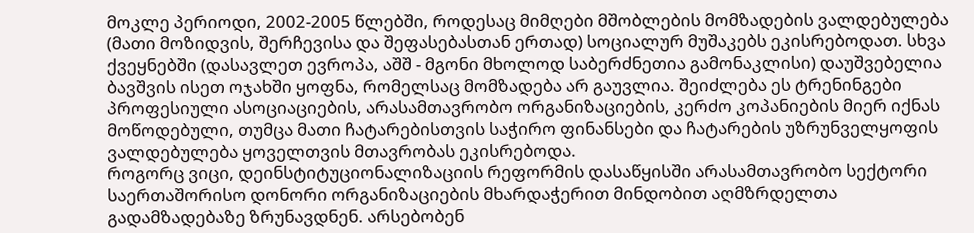მოკლე პერიოდი, 2002-2005 წლებში, როდესაც მიმღები მშობლების მომზადების ვალდებულება (მათი მოზიდვის, შერჩევისა და შეფასებასთან ერთად) სოციალურ მუშაკებს ეკისრებოდათ. სხვა ქვეყნებში (დასავლეთ ევროპა, აშშ - მგონი მხოლოდ საბერძნეთია გამონაკლისი) დაუშვებელია ბავშვის ისეთ ოჯახში ყოფნა, რომელსაც მომზადება არ გაუვლია. შეიძლება ეს ტრენინგები პროფესიული ასოციაციების, არასამთავრობო ორგანიზაციების, კერძო კოპანიების მიერ იქნას მოწოდებული, თუმცა მათი ჩატარებისთვის საჭირო ფინანსები და ჩატარების უზრუნველყოფის ვალდებულება ყოველთვის მთავრობას ეკისრებოდა.
როგორც ვიცი, დეინსტიტუციონალიზაციის რეფორმის დასაწყისში არასამთავრობო სექტორი საერთაშორისო დონორი ორგანიზაციების მხარდაჭერით მინდობით აღმზრდელთა გადამზადებაზე ზრუნავდნენ. არსებობენ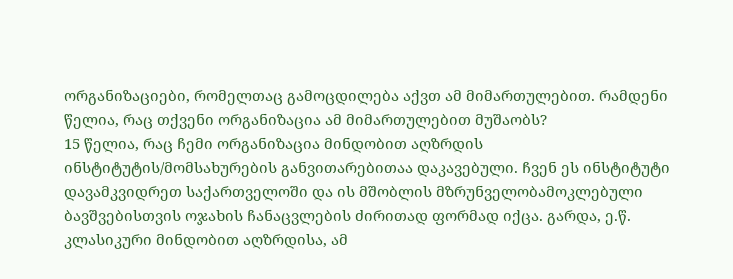ორგანიზაციები, რომელთაც გამოცდილება აქვთ ამ მიმართულებით. რამდენი წელია, რაც თქვენი ორგანიზაცია ამ მიმართულებით მუშაობს?
15 წელია, რაც ჩემი ორგანიზაცია მინდობით აღზრდის ინსტიტუტის/მომსახურების განვითარებითაა დაკავებული. ჩვენ ეს ინსტიტუტი დავამკვიდრეთ საქართველოში და ის მშობლის მზრუნველობამოკლებული ბავშვებისთვის ოჯახის ჩანაცვლების ძირითად ფორმად იქცა. გარდა, ე.წ. კლასიკური მინდობით აღზრდისა, ამ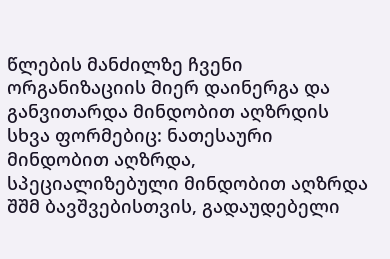წლების მანძილზე ჩვენი ორგანიზაციის მიერ დაინერგა და განვითარდა მინდობით აღზრდის სხვა ფორმებიც: ნათესაური მინდობით აღზრდა, სპეციალიზებული მინდობით აღზრდა შშმ ბავშვებისთვის, გადაუდებელი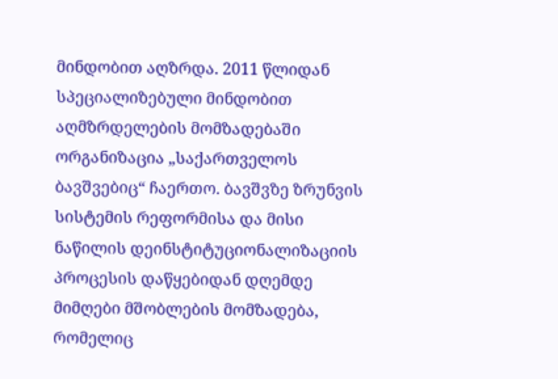მინდობით აღზრდა. 2011 წლიდან სპეციალიზებული მინდობით აღმზრდელების მომზადებაში ორგანიზაცია „საქართველოს ბავშვებიც“ ჩაერთო. ბავშვზე ზრუნვის სისტემის რეფორმისა და მისი ნაწილის დეინსტიტუციონალიზაციის პროცესის დაწყებიდან დღემდე მიმღები მშობლების მომზადება, რომელიც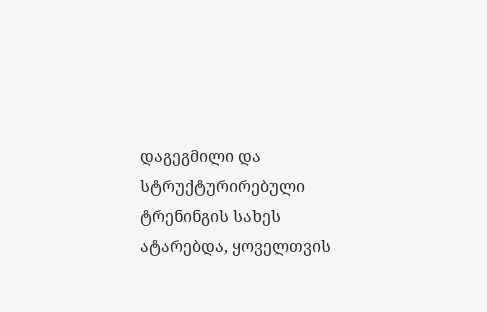დაგეგმილი და სტრუქტურირებული ტრენინგის სახეს ატარებდა, ყოველთვის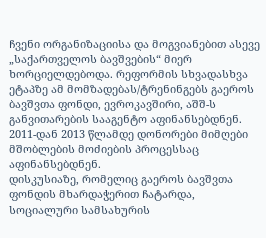ჩვენი ორგანიზაციისა და მოგვიანებით ასევე „საქართველოს ბავშვების“ მიერ ხორციელდებოდა. რეფორმის სხვადასხვა ეტაპზე ამ მომზადებას/ტრენინგებს გაეროს ბავშვთა ფონდი, ევროკავშირი, აშშ-ს განვითარების სააგენტო აფინანსებდნენ. 2011-დან 2013 წლამდე დონორები მიმღები მშობლების მოძიების პროცესსაც აფინანსებდნენ.
დისკუსიაზე, რომელიც გაეროს ბავშვთა ფონდის მხარდაჭერით ჩატარდა, სოციალური სამსახურის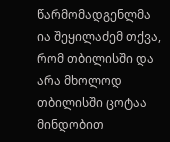წარმომადგენლმა ია შეყილაძემ თქვა, რომ თბილისში და არა მხოლოდ თბილისში ცოტაა მინდობით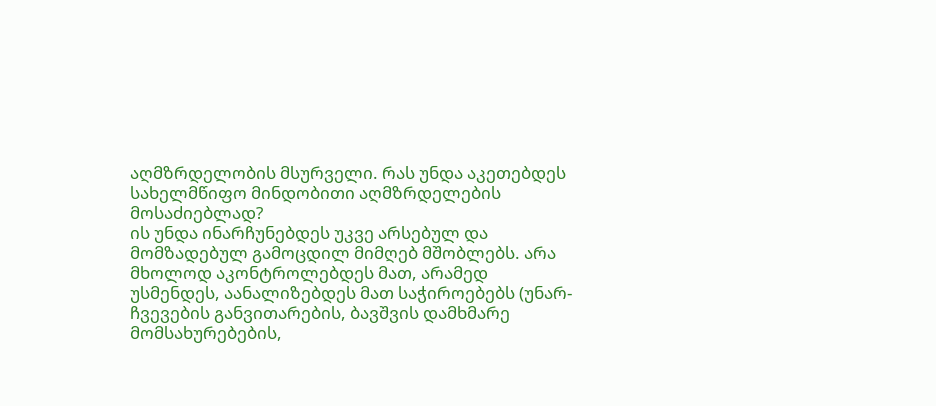აღმზრდელობის მსურველი. რას უნდა აკეთებდეს სახელმწიფო მინდობითი აღმზრდელების მოსაძიებლად?
ის უნდა ინარჩუნებდეს უკვე არსებულ და მომზადებულ გამოცდილ მიმღებ მშობლებს. არა მხოლოდ აკონტროლებდეს მათ, არამედ უსმენდეს, აანალიზებდეს მათ საჭიროებებს (უნარ-ჩვევების განვითარების, ბავშვის დამხმარე მომსახურებების,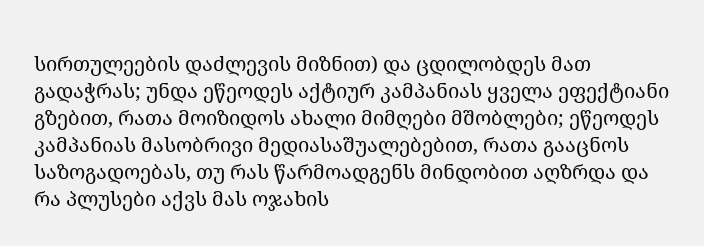სირთულეების დაძლევის მიზნით) და ცდილობდეს მათ გადაჭრას; უნდა ეწეოდეს აქტიურ კამპანიას ყველა ეფექტიანი გზებით, რათა მოიზიდოს ახალი მიმღები მშობლები; ეწეოდეს კამპანიას მასობრივი მედიასაშუალებებით, რათა გააცნოს საზოგადოებას, თუ რას წარმოადგენს მინდობით აღზრდა და რა პლუსები აქვს მას ოჯახის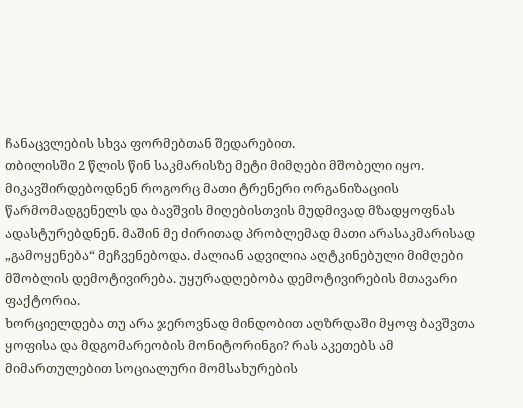ჩანაცვლების სხვა ფორმებთან შედარებით.
თბილისში 2 წლის წინ საკმარისზე მეტი მიმღები მშობელი იყო. მიკავშირდებოდნენ როგორც მათი ტრენერი ორგანიზაციის წარმომადგენელს და ბავშვის მიღებისთვის მუდმივად მზადყოფნას ადასტურებდნენ. მაშინ მე ძირითად პრობლემად მათი არასაკმარისად „გამოყენება“ მეჩვენებოდა. ძალიან ადვილია აღტკინებული მიმღები მშობლის დემოტივირება. უყურადღებობა დემოტივირების მთავარი ფაქტორია.
ხორციელდება თუ არა ჯეროვნად მინდობით აღზრდაში მყოფ ბავშვთა ყოფისა და მდგომარეობის მონიტორინგი? რას აკეთებს ამ მიმართულებით სოციალური მომსახურების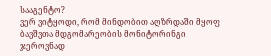სააგენტო?
ვერ ვიტყოდი, რომ მინდობით აღზრდაში მყოფ ბავშვთა მდგომარეობის მონიტორინგი ჯეროვნად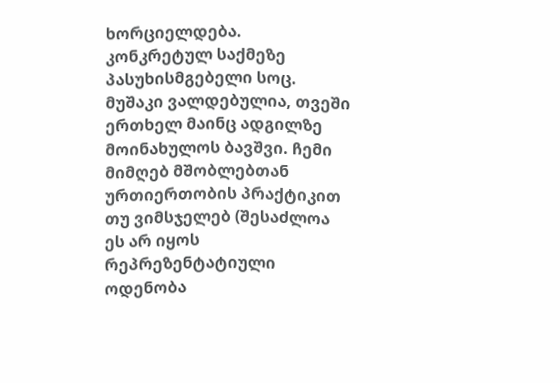ხორციელდება. კონკრეტულ საქმეზე პასუხისმგებელი სოც. მუშაკი ვალდებულია, თვეში ერთხელ მაინც ადგილზე მოინახულოს ბავშვი. ჩემი მიმღებ მშობლებთან ურთიერთობის პრაქტიკით თუ ვიმსჯელებ (შესაძლოა ეს არ იყოს რეპრეზენტატიული ოდენობა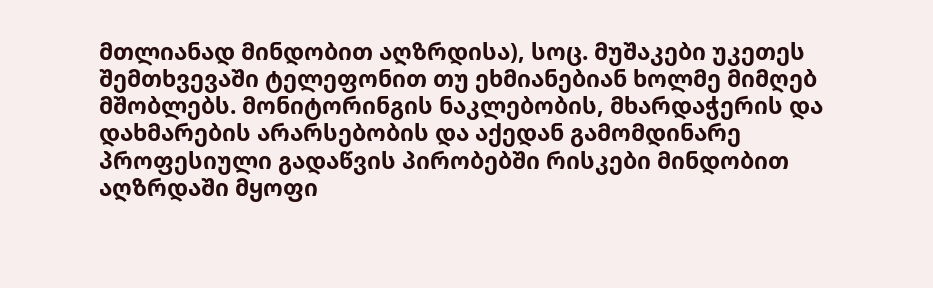მთლიანად მინდობით აღზრდისა), სოც. მუშაკები უკეთეს შემთხვევაში ტელეფონით თუ ეხმიანებიან ხოლმე მიმღებ მშობლებს. მონიტორინგის ნაკლებობის, მხარდაჭერის და დახმარების არარსებობის და აქედან გამომდინარე პროფესიული გადაწვის პირობებში რისკები მინდობით აღზრდაში მყოფი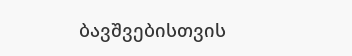ბავშვებისთვის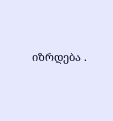იზრდება .